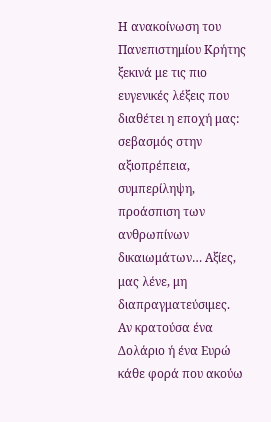Η ανακοίνωση του Πανεπιστημίου Κρήτης ξεκινά με τις πιο ευγενικές λέξεις που διαθέτει η εποχή μας: σεβασμός στην αξιοπρέπεια, συμπερίληψη, προάσπιση των ανθρωπίνων δικαιωμάτων… Αξίες, μας λένε, μη διαπραγματεύσιμες.
Αν κρατούσα ένα Δολάριο ή ένα Ευρώ κάθε φορά που ακούω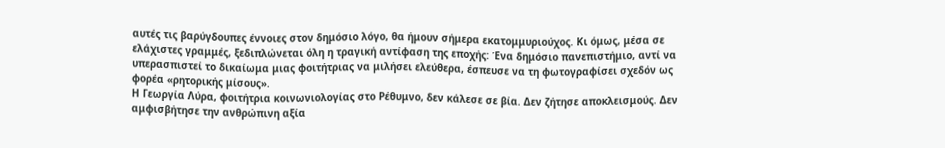αυτές τις βαρύγδουπες έννοιες στον δημόσιο λόγο, θα ήμουν σήμερα εκατομμυριούχος. Κι όμως, μέσα σε ελάχιστες γραμμές, ξεδιπλώνεται όλη η τραγική αντίφαση της εποχής: Ένα δημόσιο πανεπιστήμιο, αντί να υπερασπιστεί το δικαίωμα μιας φοιτήτριας να μιλήσει ελεύθερα, έσπευσε να τη φωτογραφίσει σχεδόν ως φορέα «ρητορικής μίσους».
Η Γεωργία Λύρα, φοιτήτρια κοινωνιολογίας στο Ρέθυμνο, δεν κάλεσε σε βία. Δεν ζήτησε αποκλεισμούς. Δεν αμφισβήτησε την ανθρώπινη αξία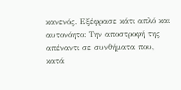κανενός. Εξέφρασε κάτι απλό και αυτονόητο: Την αποστροφή της απέναντι σε συνθήματα που, κατά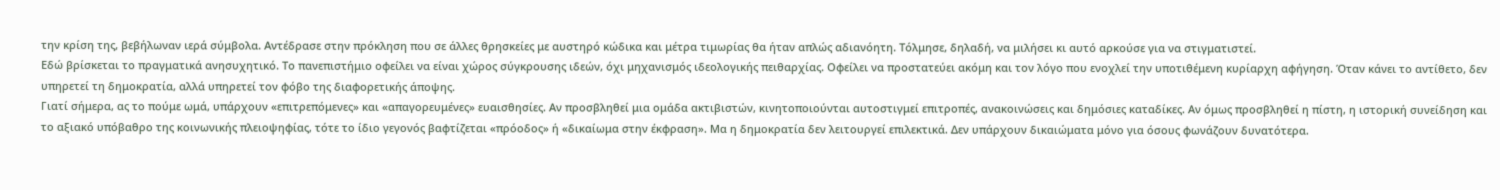την κρίση της, βεβήλωναν ιερά σύμβολα. Αντέδρασε στην πρόκληση που σε άλλες θρησκείες με αυστηρό κώδικα και μέτρα τιμωρίας θα ήταν απλώς αδιανόητη. Τόλμησε, δηλαδή, να μιλήσει κι αυτό αρκούσε για να στιγματιστεί.
Εδώ βρίσκεται το πραγματικά ανησυχητικό. Το πανεπιστήμιο οφείλει να είναι χώρος σύγκρουσης ιδεών, όχι μηχανισμός ιδεολογικής πειθαρχίας. Οφείλει να προστατεύει ακόμη και τον λόγο που ενοχλεί την υποτιθέμενη κυρίαρχη αφήγηση. Όταν κάνει το αντίθετο, δεν υπηρετεί τη δημοκρατία, αλλά υπηρετεί τον φόβο της διαφορετικής άποψης.
Γιατί σήμερα, ας το πούμε ωμά, υπάρχουν «επιτρεπόμενες» και «απαγορευμένες» ευαισθησίες. Αν προσβληθεί μια ομάδα ακτιβιστών, κινητοποιούνται αυτοστιγμεί επιτροπές, ανακοινώσεις και δημόσιες καταδίκες. Αν όμως προσβληθεί η πίστη, η ιστορική συνείδηση και το αξιακό υπόβαθρο της κοινωνικής πλειοψηφίας, τότε το ίδιο γεγονός βαφτίζεται «πρόοδος» ή «δικαίωμα στην έκφραση». Μα η δημοκρατία δεν λειτουργεί επιλεκτικά. Δεν υπάρχουν δικαιώματα μόνο για όσους φωνάζουν δυνατότερα.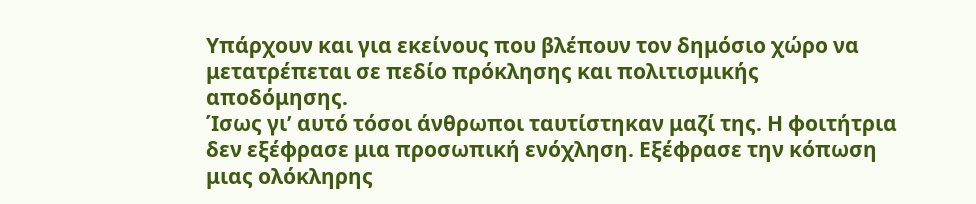Υπάρχουν και για εκείνους που βλέπουν τον δημόσιο χώρο να μετατρέπεται σε πεδίο πρόκλησης και πολιτισμικής αποδόμησης.
Ίσως γι’ αυτό τόσοι άνθρωποι ταυτίστηκαν μαζί της. Η φοιτήτρια δεν εξέφρασε μια προσωπική ενόχληση. Εξέφρασε την κόπωση μιας ολόκληρης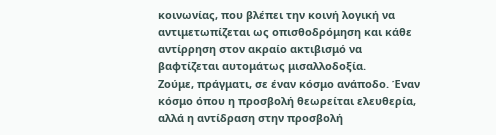κοινωνίας, που βλέπει την κοινή λογική να αντιμετωπίζεται ως οπισθοδρόμηση και κάθε αντίρρηση στον ακραίο ακτιβισμό να βαφτίζεται αυτομάτως μισαλλοδοξία.
Ζούμε, πράγματι, σε έναν κόσμο ανάποδο. Έναν κόσμο όπου η προσβολή θεωρείται ελευθερία, αλλά η αντίδραση στην προσβολή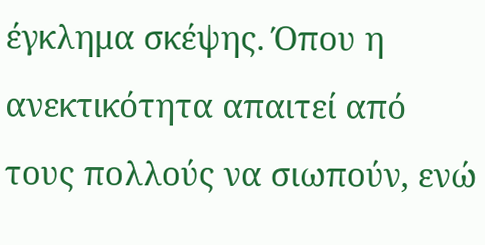έγκλημα σκέψης. Όπου η ανεκτικότητα απαιτεί από τους πολλούς να σιωπούν, ενώ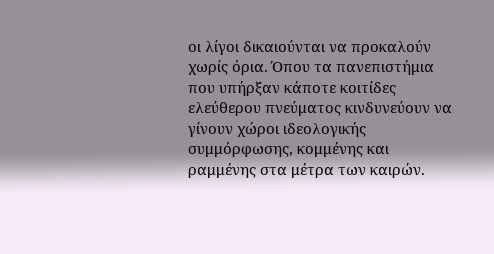οι λίγοι δικαιούνται να προκαλούν χωρίς όρια. Όπου τα πανεπιστήμια που υπήρξαν κάποτε κοιτίδες ελεύθερου πνεύματος κινδυνεύουν να γίνουν χώροι ιδεολογικής συμμόρφωσης, κομμένης και ραμμένης στα μέτρα των καιρών.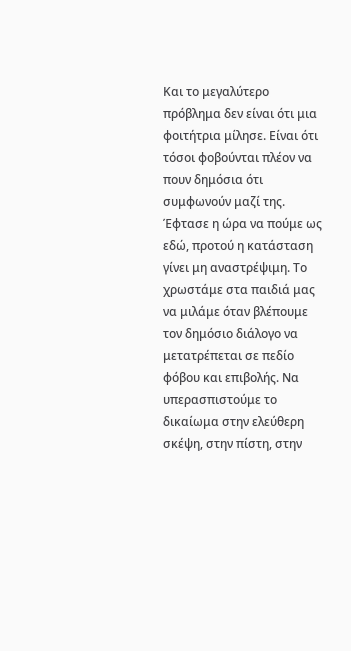Και το μεγαλύτερο πρόβλημα δεν είναι ότι μια φοιτήτρια μίλησε. Είναι ότι τόσοι φοβούνται πλέον να πουν δημόσια ότι συμφωνούν μαζί της.
Έφτασε η ώρα να πούμε ως εδώ, προτού η κατάσταση γίνει μη αναστρέψιμη. Το χρωστάμε στα παιδιά μας να μιλάμε όταν βλέπουμε τον δημόσιο διάλογο να μετατρέπεται σε πεδίο φόβου και επιβολής. Να υπερασπιστούμε το δικαίωμα στην ελεύθερη σκέψη, στην πίστη, στην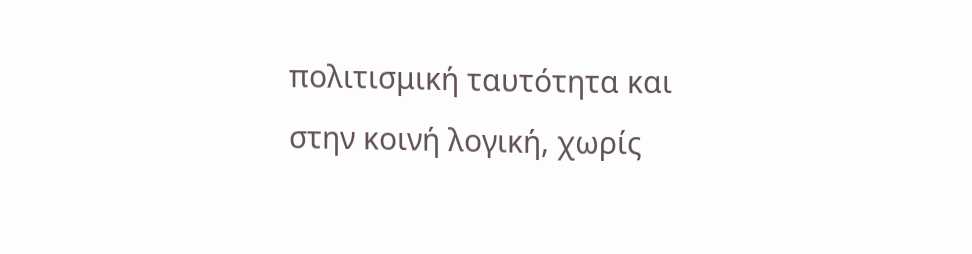πολιτισμική ταυτότητα και στην κοινή λογική, χωρίς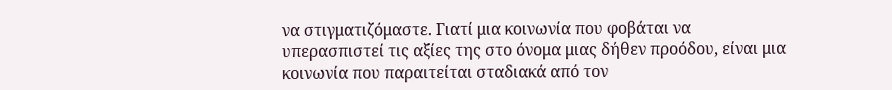να στιγματιζόμαστε. Γιατί μια κοινωνία που φοβάται να υπερασπιστεί τις αξίες της στο όνομα μιας δήθεν προόδου, είναι μια κοινωνία που παραιτείται σταδιακά από τον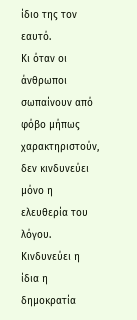ίδιο της τον εαυτό.
Κι όταν οι άνθρωποι σωπαίνουν από φόβο μήπως χαρακτηριστούν, δεν κινδυνεύει μόνο η ελευθερία του λόγου. Κινδυνεύει η ίδια η δημοκρατία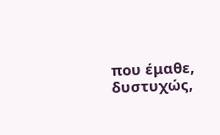που έμαθε, δυστυχώς,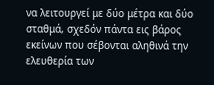να λειτουργεί με δύο μέτρα και δύο σταθμά, σχεδόν πάντα εις βάρος εκείνων που σέβονται αληθινά την ελευθερία των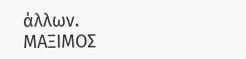άλλων.
ΜΑΞΙΜΟΣ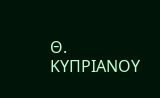Θ. ΚΥΠΡΙΑΝΟΥ